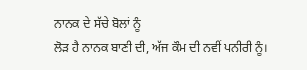ਨਾਨਕ ਦੇ ਸੱਚੇ ਬੋਲਾਂ ਨੂੰ
ਲੋੜ ਹੈ ਨਾਨਕ ਬਾਣੀ ਦੀ, ਅੱਜ ਕੌਮ ਦੀ ਨਵੀਂ ਪਨੀਰੀ ਨੂੰ।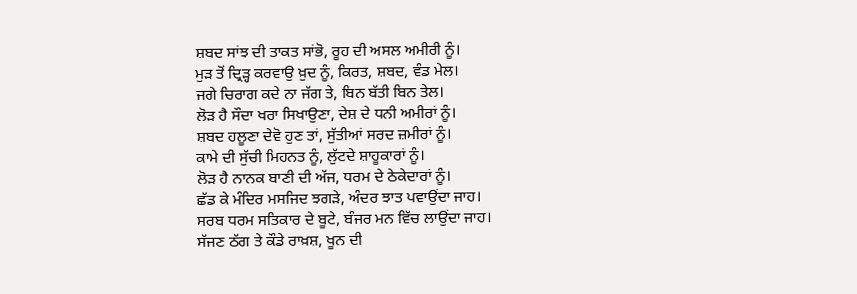ਸ਼ਬਦ ਸਾਂਝ ਦੀ ਤਾਕਤ ਸਾਂਭੋ, ਰੂਹ ਦੀ ਅਸਲ ਅਮੀਰੀ ਨੂੰ।
ਮੁੜ ਤੋਂ ਦ੍ਰਿੜ੍ਹ ਕਰਵਾਉ ਖ਼ੁਦ ਨੂੰ, ਕਿਰਤ, ਸ਼ਬਦ, ਵੰਡ ਮੇਲ।
ਜਗੇ ਚਿਰਾਗ ਕਦੇ ਨਾ ਜੱਗ ਤੇ, ਬਿਨ ਬੱਤੀ ਬਿਨ ਤੇਲ।
ਲੋੜ ਹੈ ਸੌਦਾ ਖਰਾ ਸਿਖਾਉਣਾ, ਦੇਸ਼ ਦੇ ਧਨੀ ਅਮੀਰਾਂ ਨੂੰ।
ਸ਼ਬਦ ਹਲੂਣਾ ਦੇਵੋ ਹੁਣ ਤਾਂ, ਸੁੱਤੀਆਂ ਸਰਦ ਜ਼ਮੀਰਾਂ ਨੂੰ।
ਕਾਮੇ ਦੀ ਸੁੱਚੀ ਮਿਹਨਤ ਨੂੰ, ਲੁੱਟਦੇ ਸ਼ਾਹੂਕਾਰਾਂ ਨੂੰ।
ਲੋੜ ਹੈ ਨਾਨਕ ਬਾਣੀ ਦੀ ਅੱਜ, ਧਰਮ ਦੇ ਠੇਕੇਦਾਰਾਂ ਨੂੰ।
ਛੱਡ ਕੇ ਮੰਦਿਰ ਮਸਜਿਦ ਝਗੜੇ, ਅੰਦਰ ਝਾਤ ਪਵਾਉਂਦਾ ਜਾਹ।
ਸਰਬ ਧਰਮ ਸਤਿਕਾਰ ਦੇ ਬੂਟੇ, ਬੰਜਰ ਮਨ ਵਿੱਚ ਲਾਉਂਦਾ ਜਾਹ।
ਸੱਜਣ ਠੱਗ ਤੇ ਕੌਡੇ ਰਾਖ਼ਸ਼, ਖੂਨ ਦੀ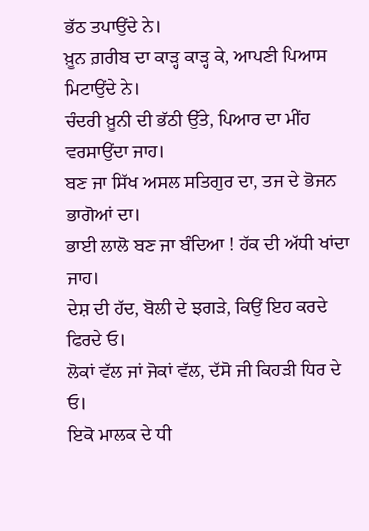ਭੱਠ ਤਪਾਉਂਦੇ ਨੇ।
ਖ਼ੂਨ ਗ਼ਰੀਬ ਦਾ ਕਾੜ੍ਹ ਕਾੜ੍ਹ ਕੇ, ਆਪਣੀ ਪਿਆਸ ਮਿਟਾਉਂਦੇ ਨੇ।
ਚੰਦਰੀ ਖ਼ੂਨੀ ਦੀ ਭੱਠੀ ਉੱਤੇ, ਪਿਆਰ ਦਾ ਮੀਂਹ ਵਰਸਾਉਂਦਾ ਜਾਹ।
ਬਣ ਜਾ ਸਿੱਖ ਅਸਲ ਸਤਿਗੁਰ ਦਾ, ਤਜ ਦੇ ਭੋਜਨ ਭਾਗੋਆਂ ਦਾ।
ਭਾਈ ਲਾਲੋ ਬਣ ਜਾ ਬੰਦਿਆ ! ਹੱਕ ਦੀ ਅੱਧੀ ਖਾਂਦਾ ਜਾਹ।
ਦੇਸ਼ ਦੀ ਹੱਦ, ਬੋਲੀ ਦੇ ਝਗੜੇ, ਕਿਉਂ ਇਹ ਕਰਦੇ ਫਿਰਦੇ ਓ।
ਲੋਕਾਂ ਵੱਲ ਜਾਂ ਜੋਕਾਂ ਵੱਲ, ਦੱਸੋ ਜੀ ਕਿਹੜੀ ਧਿਰ ਦੇ ਓ।
ਇਕੋ ਮਾਲਕ ਦੇ ਧੀ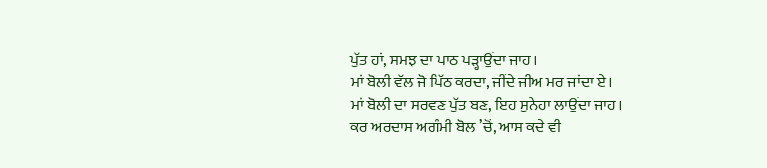ਪੁੱਤ ਹਾਂ, ਸਮਝ ਦਾ ਪਾਠ ਪੜ੍ਹਾਉਂਦਾ ਜਾਹ।
ਮਾਂ ਬੋਲੀ ਵੱਲ ਜੋ ਪਿੱਠ ਕਰਦਾ, ਜੀਂਦੇ ਜੀਅ ਮਰ ਜਾਂਦਾ ਏ।
ਮਾਂ ਬੋਲੀ ਦਾ ਸਰਵਣ ਪੁੱਤ ਬਣ, ਇਹ ਸੁਨੇਹਾ ਲਾਉਂਦਾ ਜਾਹ।
ਕਰ ਅਰਦਾਸ ਅਗੰਮੀ ਬੋਲ ’ਚੋਂ, ਆਸ ਕਦੇ ਵੀ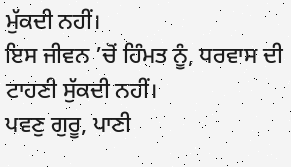ਮੁੱਕਦੀ ਨਹੀਂ।
ਇਸ ਜੀਵਨ ’ਚੋਂ ਹਿੰਮਤ ਨੂੰ, ਧਰਵਾਸ ਦੀ ਟਾਹਣੀ ਸੁੱਕਦੀ ਨਹੀਂ।
ਪਵਣੁ ਗੁਰੂ, ਪਾਣੀ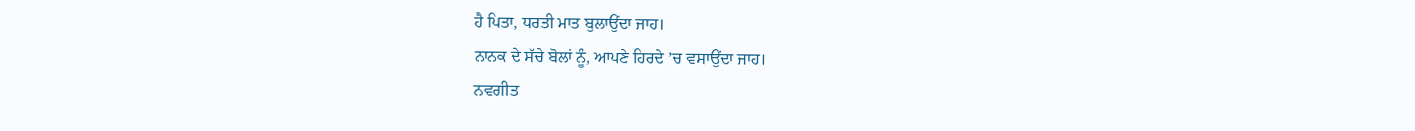ਹੈ ਪਿਤਾ, ਧਰਤੀ ਮਾਤ ਬੁਲਾਉਂਦਾ ਜਾਹ।
ਨਾਨਕ ਦੇ ਸੱਚੇ ਬੋਲਾਂ ਨੂੰ, ਆਪਣੇ ਹਿਰਦੇ ’ਚ ਵਸਾਉਂਦਾ ਜਾਹ।
ਨਵਗੀਤ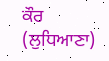ਕੌਰ (ਲੁਧਿਆਣਾ)